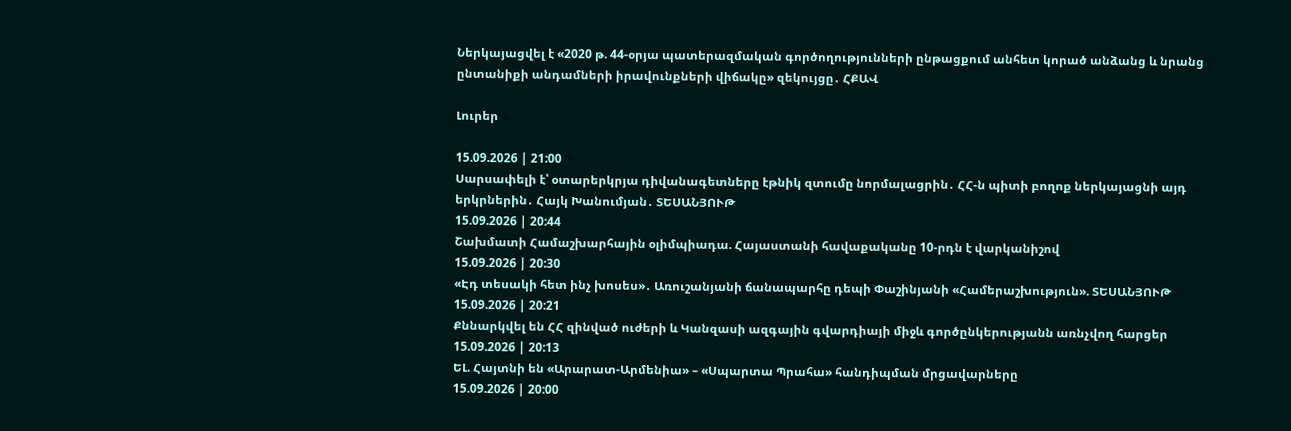Ներկայացվել է «2020 թ. 44-օրյա պատերազմական գործողությունների ընթացքում անհետ կորած անձանց և նրանց ընտանիքի անդամների իրավունքների վիճակը» զեկույցը․ ՀՔԱՎ

Լուրեր

15.09.2026 | 21:00
Սարսափելի է՝ օտարերկրյա դիվանագետները էթնիկ զտումը նորմալացրին․ ՀՀ-ն պիտի բողոք ներկայացնի այդ երկրներին․ Հայկ Խանումյան․ ՏԵՍԱՆՅՈՒԹ
15.09.2026 | 20:44
Շախմատի Համաշխարհային օլիմպիադա. Հայաստանի հավաքականը 10-րդն է վարկանիշով
15.09.2026 | 20:30
«Էդ տեսակի հետ ինչ խոսես»․ Առուշանյանի ճանապարհը դեպի Փաշինյանի «Համերաշխություն». ՏԵՍԱՆՅՈՒԹ
15.09.2026 | 20:21
Քննարկվել են ՀՀ զինված ուժերի և Կանզասի ազգային գվարդիայի միջև գործընկերությանն առնչվող հարցեր
15.09.2026 | 20:13
ԵԼ. Հայտնի են «Արարատ-Արմենիա» – «Սպարտա Պրահա» հանդիպման մրցավարները
15.09.2026 | 20:00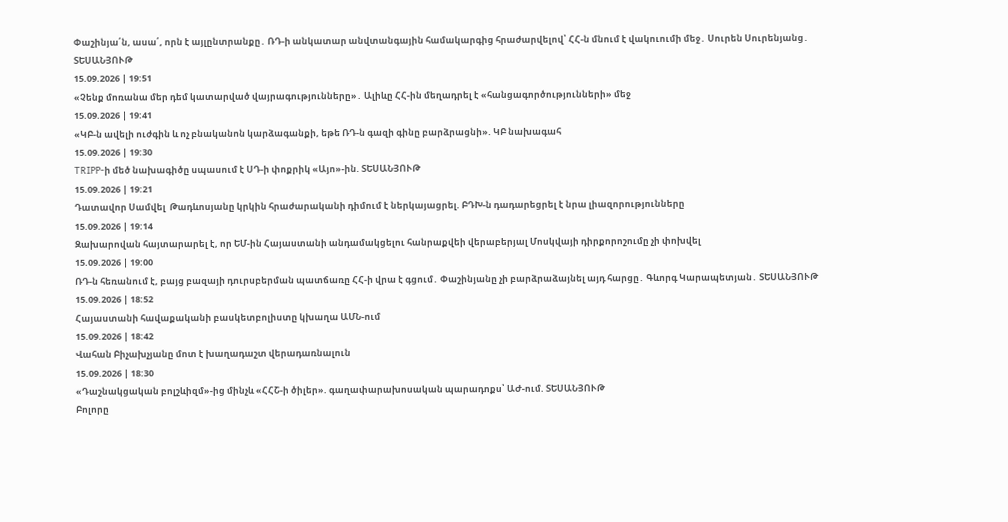Փաշինյա՛ն, ասա՛, որն է այլընտրանքը․ ՌԴ-ի անկատար անվտանգային համակարգից հրաժարվելով՝ ՀՀ-ն մնում է վակուումի մեջ․ Սուրեն Սուրենյանց․ ՏԵՍԱՆՅՈՒԹ
15.09.2026 | 19:51
«Չենք մոռանա մեր դեմ կատարված վայրագությունները»․ Ալիևը ՀՀ-ին մեղադրել է «հանցագործությունների» մեջ
15.09.2026 | 19:41
«ԿԲ-ն ավելի ուժգին և ոչ բնականոն կարձագանքի, եթե ՌԴ-ն գազի գինը բարձրացնի». ԿԲ նախագահ
15.09.2026 | 19:30
TRIPP-ի մեծ նախագիծը սպասում է ՍԴ-ի փոքրիկ «Այո»-ին. ՏԵՍԱՆՅՈՒԹ
15.09.2026 | 19:21
Դատավոր Սամվել  Թադևոսյանը կրկին հրաժարականի դիմում է ներկայացրել. ԲԴԽ-ն դադարեցրել է նրա լիազորությունները
15.09.2026 | 19:14
Զախարովան հայտարարել է, որ ԵՄ-ին Հայաստանի անդամակցելու հանրաքվեի վերաբերյալ Մոսկվայի դիրքորոշումը չի փոխվել
15.09.2026 | 19:00
ՌԴ-ն հեռանում է, բայց բազայի դուրսբերման պատճառը ՀՀ-ի վրա է գցում․ Փաշինյանը չի բարձրաձայնել այդ հարցը․ Գևորգ Կարապետյան․ ՏԵՍԱՆՅՈՒԹ
15.09.2026 | 18:52
Հայաստանի հավաքականի բասկետբոլիստը կխաղա ԱՄՆ-ում
15.09.2026 | 18:42
Վահան Բիչախչյանը մոտ է խաղադաշտ վերադառնալուն
15.09.2026 | 18:30
«Դաշնակցական բոլշևիզմ»-ից մինչև «ՀՀՇ-ի ծիլեր». գաղափարախոսական պարադոքս՝ ԱԺ-ում. ՏԵՍԱՆՅՈՒԹ
Բոլորը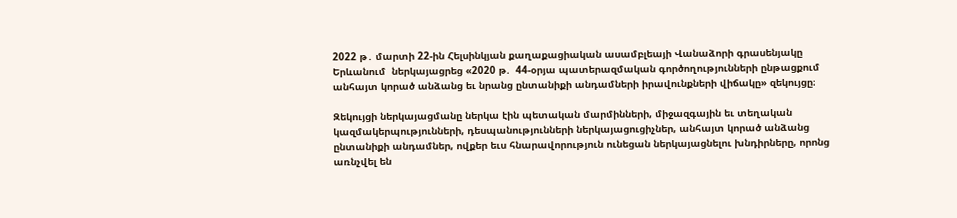2022 թ․ մարտի 22-ին Հելսինկյան քաղաքացիական ասամբլեայի Վանաձորի գրասենյակը Երևանում  ներկայացրեց «2020 թ.  44-օրյա պատերազմական գործողությունների ընթացքում անհայտ կորած անձանց եւ նրանց ընտանիքի անդամների իրավունքների վիճակը» զեկույցը։

Զեկույցի ներկայացմանը ներկա էին պետական մարմինների, միջազգային եւ տեղական կազմակերպությունների, դեսպանությունների ներկայացուցիչներ, անհայտ կորած անձանց ընտանիքի անդամներ, ովքեր եւս հնարավորություն ունեցան ներկայացնելու խնդիրները, որոնց առնչվել են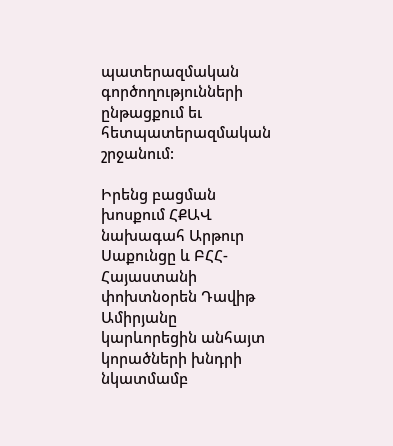պատերազմական գործողությունների ընթացքում եւ հետպատերազմական շրջանում:

Իրենց բացման խոսքում ՀՔԱՎ նախագահ Արթուր Սաքունցը և ԲՀՀ-Հայաստանի փոխտնօրեն Դավիթ Ամիրյանը կարևորեցին անհայտ կորածների խնդրի նկատմամբ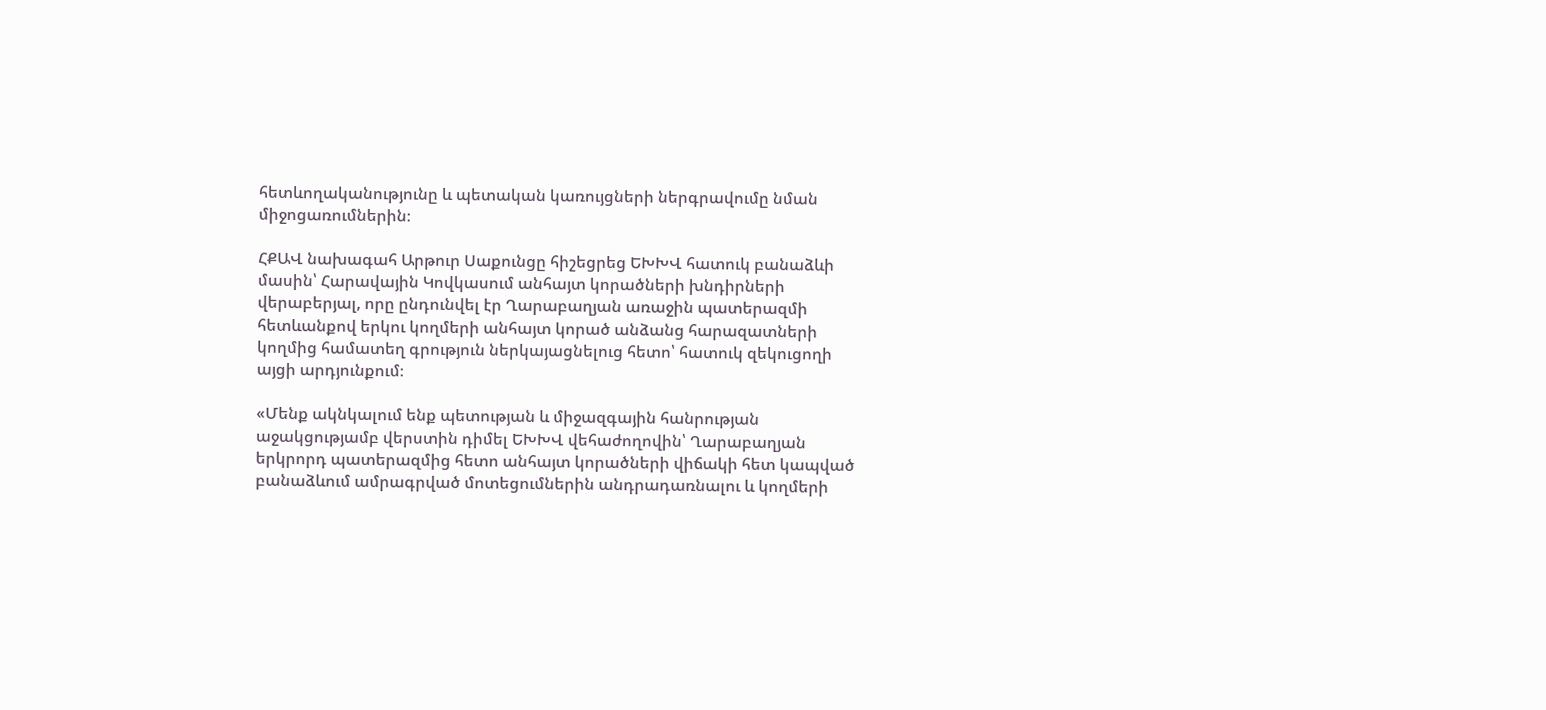հետևողականությունը և պետական կառույցների ներգրավումը նման միջոցառումներին։

ՀՔԱՎ նախագահ Արթուր Սաքունցը հիշեցրեց ԵԽԽՎ հատուկ բանաձևի մասին՝ Հարավային Կովկասում անհայտ կորածների խնդիրների վերաբերյալ, որը ընդունվել էր Ղարաբաղյան առաջին պատերազմի հետևանքով երկու կողմերի անհայտ կորած անձանց հարազատների կողմից համատեղ գրություն ներկայացնելուց հետո՝ հատուկ զեկուցողի այցի արդյունքում։

«Մենք ակնկալում ենք պետության և միջազգային հանրության աջակցությամբ վերստին դիմել ԵԽԽՎ վեհաժողովին՝ Ղարաբաղյան երկրորդ պատերազմից հետո անհայտ կորածների վիճակի հետ կապված բանաձևում ամրագրված մոտեցումներին անդրադառնալու և կողմերի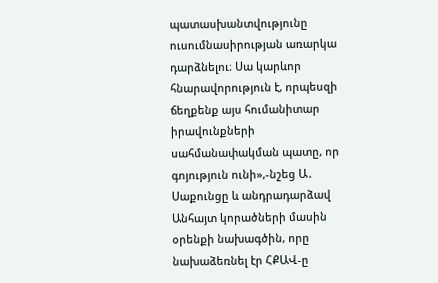պատասխանտվությունը ուսումնասիրության առարկա դարձնելու։ Սա կարևոր հնարավորություն է, որպեսզի ճեղքենք այս հումանիտար իրավունքների սահմանափակման պատը, որ գոյություն ունի»,-նշեց Ա․ Սաքունցը և անդրադարձավ Անհայտ կորածների մասին օրենքի նախագծին, որը նախաձեռնել էր ՀՔԱՎ-ը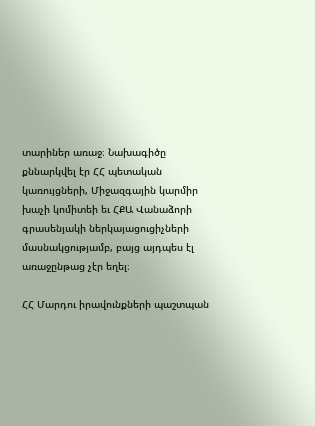տարիներ առաջ։ Նախագիծը քննարկվել էր ՀՀ պետական կառույցների, Միջազգային կարմիր խաչի կոմիտեի եւ ՀՔԱ Վանաձորի գրասենյակի ներկայացուցիչների մասնակցությամբ, բայց այդպես էլ առաջընթաց չէր եղել։

ՀՀ Մարդու իրավունքների պաշտպան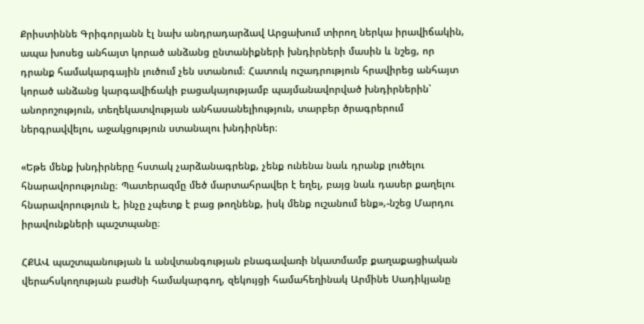Քրիստիննե Գրիգորյանն էլ նախ անդրադարձավ Արցախում տիրող ներկա իրավիճակին, ապա խոսեց անհայտ կորած անձանց ընտանիքների խնդիրների մասին և նշեց, որ դրանք համակարգային լուծում չեն ստանում։ Հատուկ ուշադրություն հրավիրեց անհայտ կորած անձանց կարգավիճակի բացակայությամբ պայմանավորված խնդիրներին՝ անորոշություն, տեղեկատվության անհասանելիություն, տարբեր ծրագրերում ներգրավվելու, աջակցություն ստանալու խնդիրներ։

«Եթե մենք խնդիրները հստակ չարձանագրենք, չենք ունենա նաև դրանք լուծելու հնարավորությունը։ Պատերազմը մեծ մարտահրավեր է եղել, բայց նաև դասեր քաղելու հնարավորություն է, ինչը չպետք է բաց թողնենք, իսկ մենք ուշանում ենք»,-նշեց Մարդու իրավունքների պաշտպանը։

ՀՔԱՎ պաշտպանության և անվտանգության բնագավառի նկատմամբ քաղաքացիական վերահսկողության բաժնի համակարգող, զեկույցի համահեղինակ Արմինե Սադիկյանը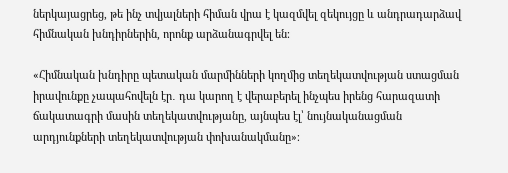ներկայացրեց, թե ինչ տվյալների հիման վրա է կազմվել զեկույցը և անդրադարձավ հիմնական խնդիրներին, որոնք արձանագրվել են։

«Հիմնական խնդիրը պետական մարմինների կողմից տեղեկատվության ստացման իրավունքը չապահովելն էր․ դա կարող է վերաբերել ինչպես իրենց հարազատի ճակատագրի մասին տեղեկատվությանը, այնպես էլ՝ նույնականացման արդյունքների տեղեկատվության փոխանակմանը»։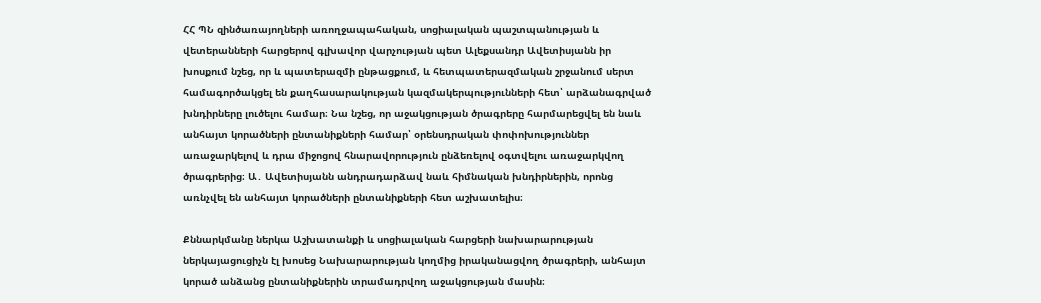ՀՀ ՊՆ զինծառայողների առողջապահական, սոցիալական պաշտպանության և վետերանների հարցերով գլխավոր վարչության պետ Ալեքսանդր Ավետիսյանն իր խոսքում նշեց, որ և պատերազմի ընթացքում, և հետպատերազմական շրջանում սերտ համագործակցել են քաղհասարակության կազմակերպությունների հետ՝ արձանագրված խնդիրները լուծելու համար։ Նա նշեց, որ աջակցության ծրագրերը հարմարեցվել են նաև անհայտ կորածների ընտանիքների համար՝ օրենսդրական փոփոխություններ առաջարկելով և դրա միջոցով հնարավորություն ընձեռելով օգտվելու առաջարկվող ծրագրերից։ Ա․ Ավետիսյանն անդրադարձավ նաև հիմնական խնդիրներին, որոնց առնչվել են անհայտ կորածների ընտանիքների հետ աշխատելիս։

Քննարկմանը ներկա Աշխատանքի և սոցիալական հարցերի նախարարության ներկայացուցիչն էլ խոսեց Նախարարության կողմից իրականացվող ծրագրերի, անհայտ կորած անձանց ընտանիքներին տրամադրվող աջակցության մասին։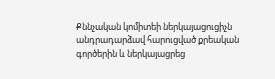Քննչական կոմիտեի ներկայացուցիչն անդրադարձավ հարուցված քրեական գործերին և ներկայացրեց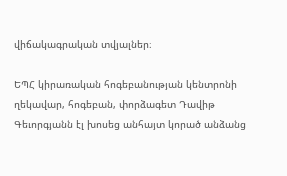վիճակագրական տվյալներ։

ԵՊՀ կիրառական հոգեբանության կենտրոնի ղեկավար, հոգեբան, փորձագետ Դավիթ Գեւորգյանն էլ խոսեց անհայտ կորած անձանց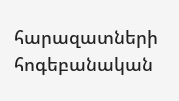հարազատների հոգեբանական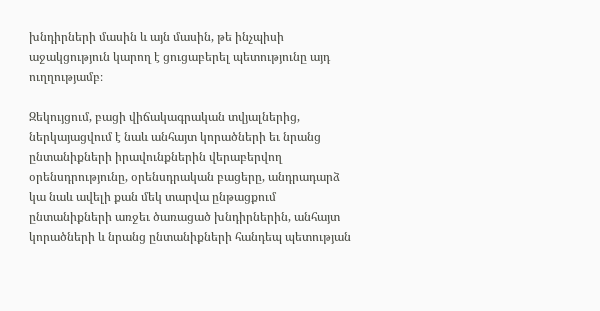խնդիրների մասին և այն մասին, թե ինչպիսի աջակցություն կարող է ցուցաբերել պետությունը այդ ուղղությամբ։

Զեկույցում, բացի վիճակագրական տվյալներից, ներկայացվում է նաև անհայտ կորածների եւ նրանց ընտանիքների իրավունքներին վերաբերվող օրենսդրությունը, օրենսդրական բացերը, անդրադարձ կա նաև ավելի քան մեկ տարվա ընթացքում ընտանիքների առջեւ ծառացած խնդիրներին, անհայտ կորածների և նրանց ընտանիքների հանդեպ պետության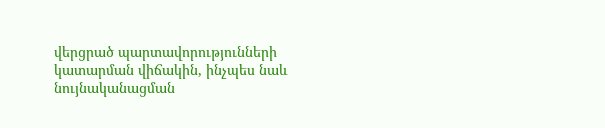վերցրած պարտավորությունների կատարման վիճակին, ինչպես նաև նույնականացման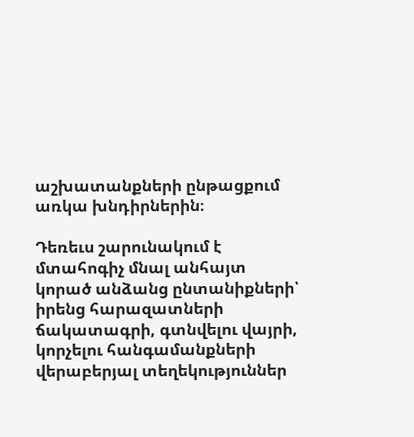աշխատանքների ընթացքում առկա խնդիրներին։

Դեռեւս շարունակում է մտահոգիչ մնալ անհայտ կորած անձանց ընտանիքների՝ իրենց հարազատների ճակատագրի, գտնվելու վայրի, կորչելու հանգամանքների վերաբերյալ տեղեկություններ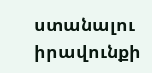ստանալու իրավունքի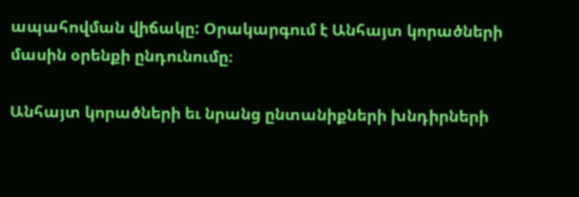ապահովման վիճակը: Օրակարգում է Անհայտ կորածների մասին օրենքի ընդունումը։

Անհայտ կորածների եւ նրանց ընտանիքների խնդիրների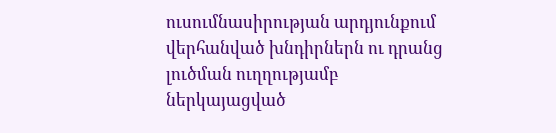ուսումնասիրության արդյունքում վերհանված խնդիրներն ու դրանց լուծման ուղղությամբ ներկայացված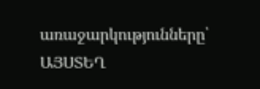առաջարկությունները՝ ԱՅՍՏԵՂ